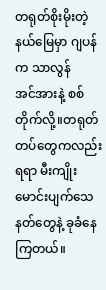တရုတ်စိုးမိုးတဲ့နယ်မြေမှာ ဂျပန်က သာလွန်
အင်အားနဲ့ စစ်တိုက်လို့။တရုတ်တပ်တွေကလည်း
ရရာ မီးကျိုးမောင်းပျက်သေနတ်တွေနဲ့ ခုခံနေ
ကြတယ်။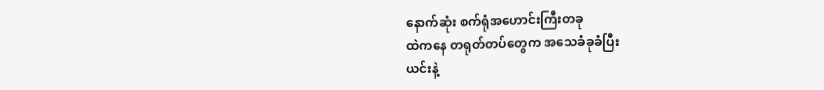နောက်ဆုံး စက်ရုံအဟောင်းကြီးတခု
ထဲကနေ တရုတ်တပ်တွေက အသေခံခုခံပြီး
ယင်းနဲ့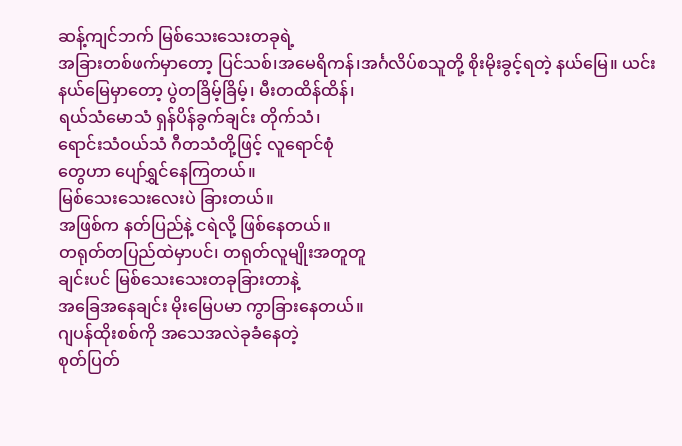ဆန့်ကျင်ဘက် မြစ်သေးသေးတခုရဲ့
အခြားတစ်ဖက်မှာတော့ ပြင်သစ်၊အမေရိကန်၊အင်္ဂလိပ်စသူတို့ စိုးမိုးခွင့်ရတဲ့ နယ်မြေ။ ယင်း
နယ်မြေမှာတော့ ပွဲတခြိမ့်ခြိမ့်၊ မီးတထိန်ထိန်၊
ရယ်သံမောသံ ရှန်ပိန်ခွက်ချင်း တိုက်သံ၊
ရောင်းသံဝယ်သံ ဂီတသံတို့ဖြင့် လူရောင်စုံ
တွေဟာ ပျော်ရွှင်နေကြတယ်။
မြစ်သေးသေးလေးပဲ ခြားတယ်။
အဖြစ်က နတ်ပြည်နဲ့ ငရဲလို့ ဖြစ်နေတယ်။
တရုတ်တပြည်ထဲမှာပင်၊ တရုတ်လူမျိုးအတူတူ
ချင်းပင် မြစ်သေးသေးတခုခြားတာနဲ့
အခြေအနေချင်း မိုးမြေပမာ ကွာခြားနေတယ်။
ဂျပန်ထိုးစစ်ကို အသေအလဲခုခံနေတဲ့
စုတ်ပြတ်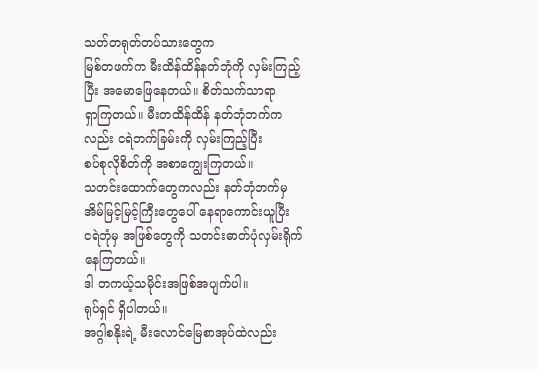သတ်တရုတ်တပ်သားတွေက
မြစ်တဖက်က မီးထိန်ထိန်နတ်ဘုံကို လှမ်းကြည့်
ပြီး အမောဖြေနေတယ်။ စိတ်သက်သာရာ
ရှာကြတယ်။ မီးတထိန်ထိန် နတ်ဘုံဘက်က
လည်း ငရဲဘက်ခြမ်းကို လှမ်းကြည့်ပြီး
စပ်စုလိုစိတ်ကို အစာကျွေးကြတယ်။
သတင်းထောက်တွေကလည်း နတ်ဘုံဘက်မှ
အိမ်မြင့်မြင့်ကြီးတွေပေါ် နေရာကောင်းယူပြီး
ငရဲဘုံမှ အဖြစ်တွေကို သတင်းဓာတ်ပုံလှမ်းရိုက်
နေကြတယ်။
ဒါ တကယ့်သမိုင်းအဖြစ်အပျက်ပါ။
ရုပ်ရှင် ရှိပါတယ်။
အဂ္ဂါစနိုးရဲ့ မီးလောင်မြေစာအုပ်ထဲလည်း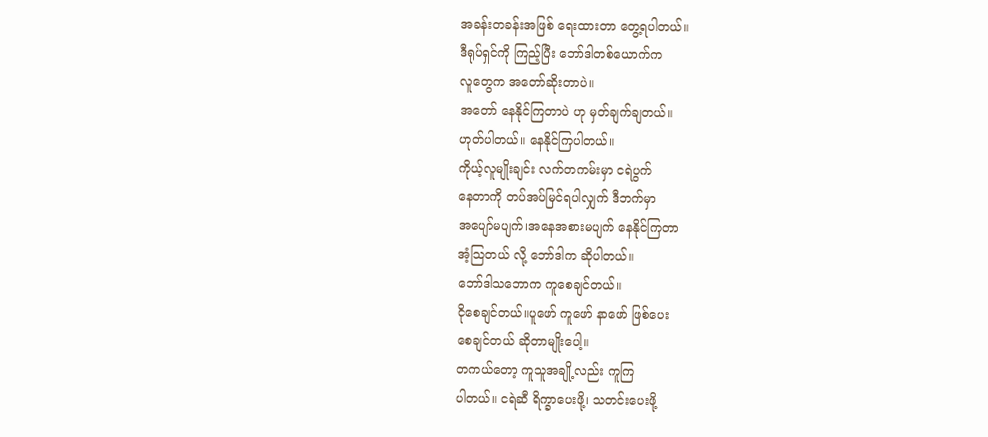အခန်းတခန်းအဖြစ် ရေးထားတာ တွေ့ရပါတယ်။
ဒီရုပ်ရှင်ကို ကြည့်ပြီး ဘော်ဒါတစ်ယောက်က
လူတွေက အတော်ဆိုးတာပဲ။
အတော် နေနိုင်ကြတာပဲ ဟု မှတ်ချက်ချတယ်။
ဟုတ်ပါတယ်။ နေနိုင်ကြပါတယ်။
ကိုယ့်လူမျိုးချင်း လက်တကမ်းမှာ ငရဲပွက်
နေတာကို တပ်အပ်မြင်ရပါလျှက် ဒီဘက်မှာ
အပျော်မပျက်၊အနေအစားမပျက် နေနိုင်ကြတာ
အံ့သြတယ် လို့ ဘော်ဒါက ဆိုပါတယ်။
ဘော်ဒါသဘောက ကူစေချင်တယ်။
ငိုစေချင်တယ်။ပူဖော် ကူဖော် နာဖော် ဖြစ်ပေး
စေချင်တယ် ဆိုတာမျိုးပေါ့။
တကယ်တော့ ကူသူအချို့လည်း ကူကြ
ပါတယ်။ ငရဲဆီ ရိက္ခာပေးဖို့၊ သတင်းပေးဖို့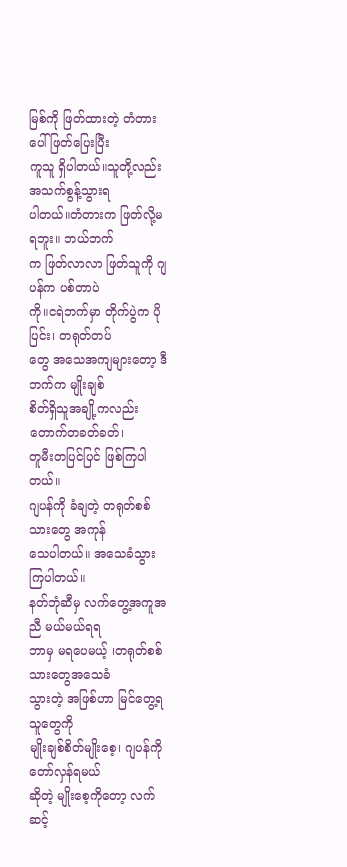မြစ်ကို ဖြတ်ထားတဲ့ တံတားပေါ် ဖြတ်ပြေးပြီး
ကူသူ ရှိပါတယ်။သူတို့လည်း အသက်စွန့်သွားရ
ပါတယ်။တံတားက ဖြတ်လို့မရဘူး။ ဘယ်ဘက်
က ဖြတ်လာလာ ဖြတ်သူကို ဂျပန်က ပစ်တာပဲ
ကို။ငရဲဘက်မှာ တိုက်ပွဲက ပိုပြင်း၊ တရုတ်တပ်
တွေ အသေအကျများတော့ ဒီဘက်က မျိုးချစ်
စိတ်ရှိသူအချို့ကလည်း တောက်တခတ်ခတ်၊
တူမီးတပြင်ပြင် ဖြစ်ကြပါတယ်။
ဂျပန်ကို ခံချတဲ့ တရုတ်စစ်သားတွေ အကုန်
သေပါတယ်။ အသေခံသွားကြပါတယ်။
နတ်ဘုံဆီမှ လက်တွေ့အကူအညီ မယ်မယ်ရရ
ဘာမှ မရပေမယ့် ၊တရုတ်စစ်သားတွေအသေခံ
သွားတဲ့ အဖြစ်ဟာ မြင်တွေ့ရသူတွေကို
မျိုးချစ်စိတ်မျိုးစေ့၊ ဂျပန်ကို တော်လှန်ရမယ်
ဆိုတဲ့ မျိုးစေ့ကိုတော့ လက်ဆင့်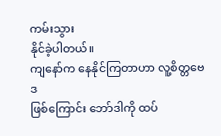ကမ်းသွား
နိုင်ခဲ့ပါတယ်။
ကျနော်က နေနိုင်ကြတာဟာ လူ့စိတ္တဗေဒ
ဖြစ်ကြောင်း ဘော်ဒါကို ထပ်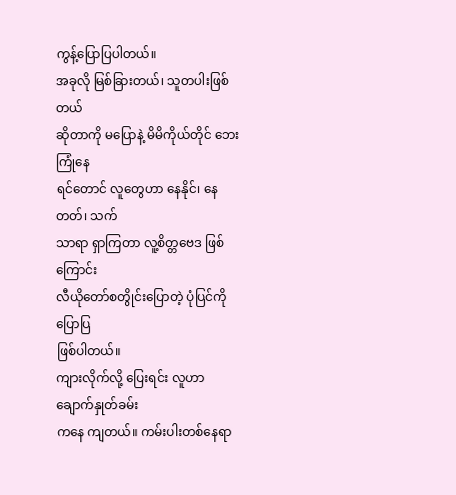ကွန့်ပြောပြပါတယ်။
အခုလို မြစ်ခြားတယ်၊ သူတပါးဖြစ်တယ်
ဆိုတာကို မပြောနဲ့ မိမိကိုယ်တိုင် ဘေးကြုံနေ
ရင်တောင် လူတွေဟာ နေနိုင်၊ နေတတ်၊ သက်
သာရာ ရှာကြတာ လူ့စိတ္တဗေဒ ဖြစ်ကြောင်း
လီယိုတော်စတွိုင်းပြောတဲ့ ပုံပြင်ကို ပြောပြ
ဖြစ်ပါတယ်။
ကျားလိုက်လို့ ပြေးရင်း လူဟာ ချောက်နှုတ်ခမ်း
ကနေ ကျတယ်။ ကမ်းပါးတစ်နေရာ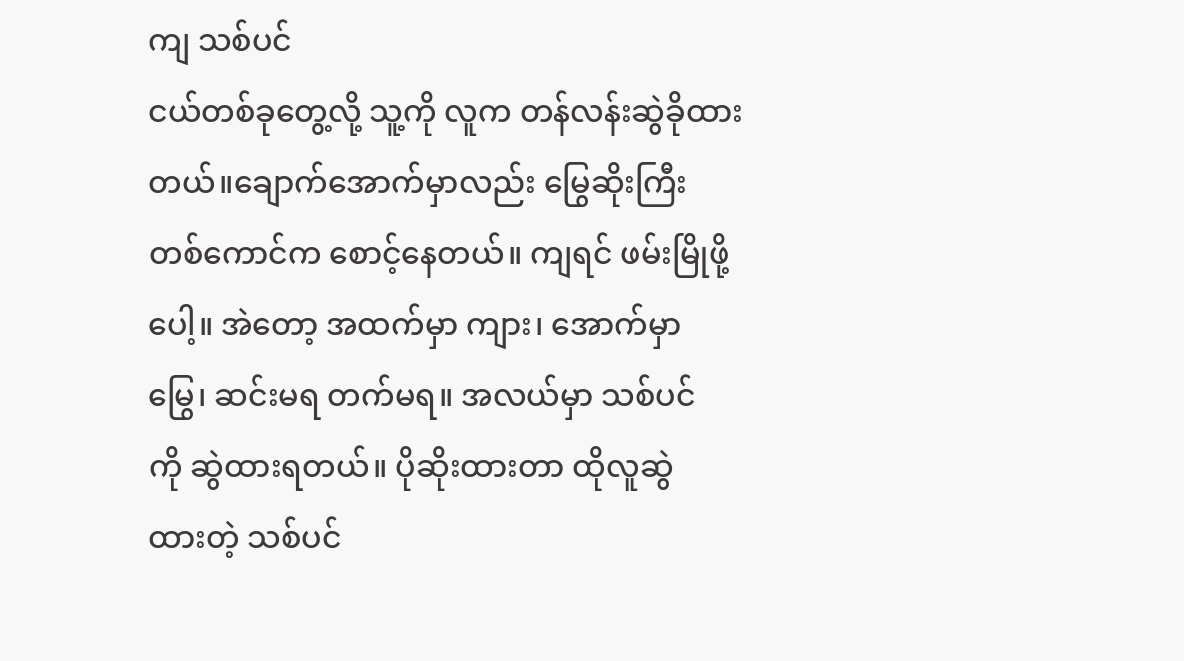ကျ သစ်ပင်
ငယ်တစ်ခုတွေ့လို့ သူ့ကို လူက တန်လန်းဆွဲခိုထား
တယ်။ချောက်အောက်မှာလည်း မြွေဆိုးကြီး
တစ်ကောင်က စောင့်နေတယ်။ ကျရင် ဖမ်းမြိုဖို့
ပေါ့။ အဲတော့ အထက်မှာ ကျား၊ အောက်မှာ
မြွေ၊ ဆင်းမရ တက်မရ။ အလယ်မှာ သစ်ပင်
ကို ဆွဲထားရတယ်။ ပိုဆိုးထားတာ ထိုလူဆွဲ
ထားတဲ့ သစ်ပင်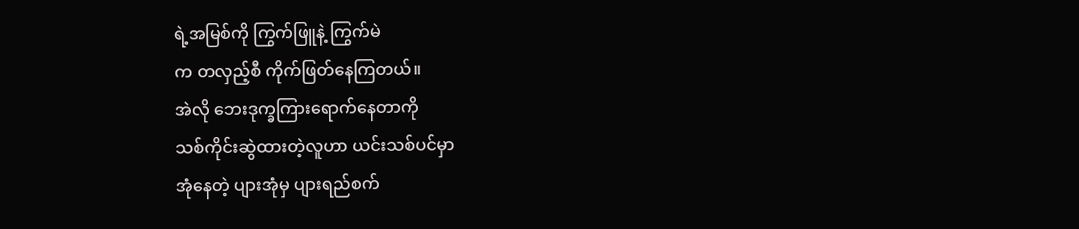ရဲ့အမြစ်ကို ကြွက်ဖြူနဲ့ ကြွက်မဲ
က တလှည့်စီ ကိုက်ဖြတ်နေကြတယ်။
အဲလို ဘေးဒုက္ခကြားရောက်နေတာကို
သစ်ကိုင်းဆွဲထားတဲ့လူဟာ ယင်းသစ်ပင်မှာ
အုံနေတဲ့ ပျားအုံမှ ပျားရည်စက်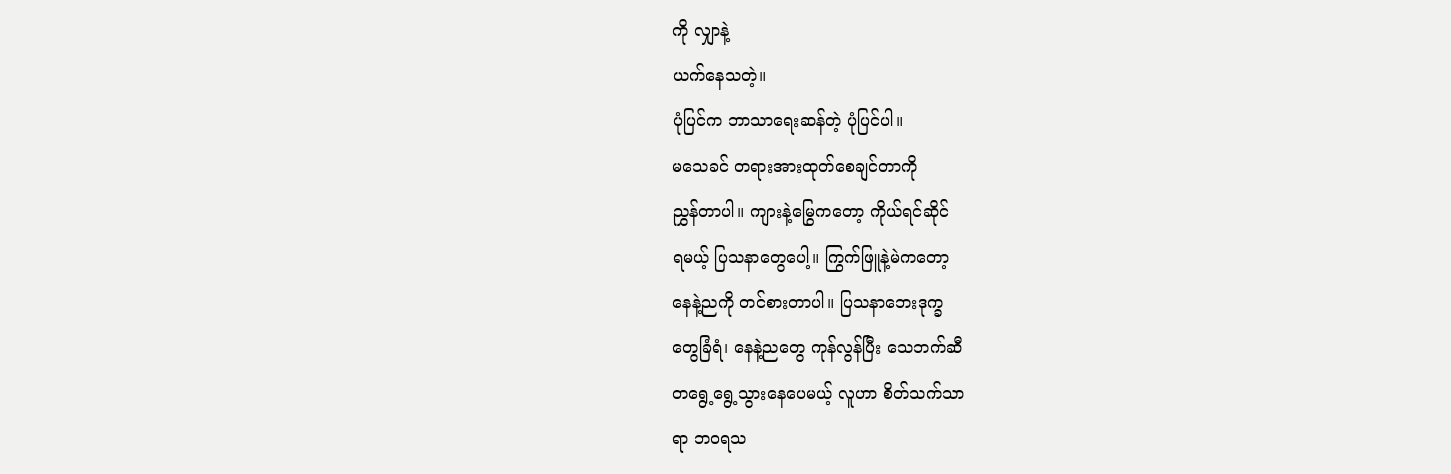ကို လျှာနဲ့
ယက်နေသတဲ့။
ပုံပြင်က ဘာသာရေးဆန်တဲ့ ပုံပြင်ပါ။
မသေခင် တရားအားထုတ်စေချင်တာကို
ညွှန်တာပါ။ ကျားနဲ့မြွေကတော့ ကိုယ်ရင်ဆိုင်
ရမယ့် ပြသနာတွေပေါ့။ ကြွက်ဖြူနဲ့မဲကတော့
နေနဲ့ညကို တင်စားတာပါ။ ပြသနာဘေးဒုက္ခ
တွေခြံရံ၊ နေနဲ့ညတွေ ကုန်လွန်ပြီး သေဘက်ဆီ
တရွေ့ရွေ့သွားနေပေမယ့် လူဟာ စိတ်သက်သာ
ရာ ဘဝရသ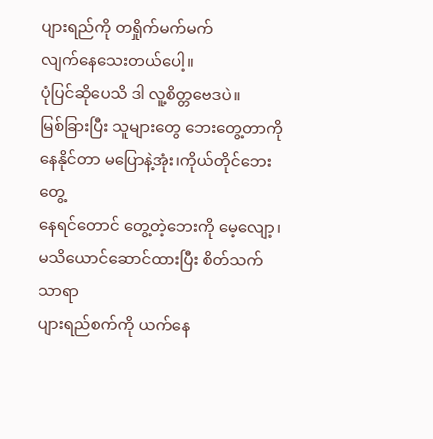ပျားရည်ကို တရှိုက်မက်မက်
လျက်နေသေးတယ်ပေါ့။
ပုံပြင်ဆိုပေသိ ဒါ လူ့စိတ္တဗေဒပဲ။
မြစ်ခြားပြီး သူများတွေ ဘေးတွေ့တာကို
နေနိုင်တာ မပြောနဲ့အုံး၊ကိုယ်တိုင်ဘေးတွေ့
နေရင်တောင် တွေ့တဲ့ဘေးကို မေ့လျော့၊
မသိယောင်ဆောင်ထားပြီး စိတ်သက်သာရာ
ပျားရည်စက်ကို ယက်နေ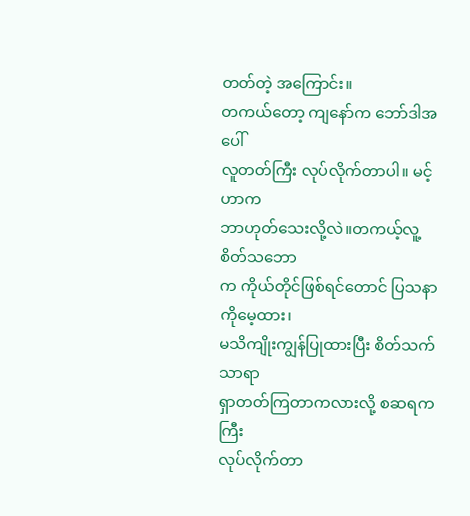တတ်တဲ့ အကြောင်း။
တကယ်တော့ ကျနော်က ဘော်ဒါအပေါ်
လူတတ်ကြီး လုပ်လိုက်တာပါ။ မင့်ဟာက
ဘာဟုတ်သေးလို့လဲ။တကယ့်လူ့စိတ်သဘော
က ကိုယ်တိုင်ဖြစ်ရင်တောင် ပြသနာကိုမေ့ထား၊
မသိကျိုးကျွန်ပြုထားပြီး စိတ်သက်သာရာ
ရှာတတ်ကြတာကလားလို့ စဆရကကြီး
လုပ်လိုက်တာ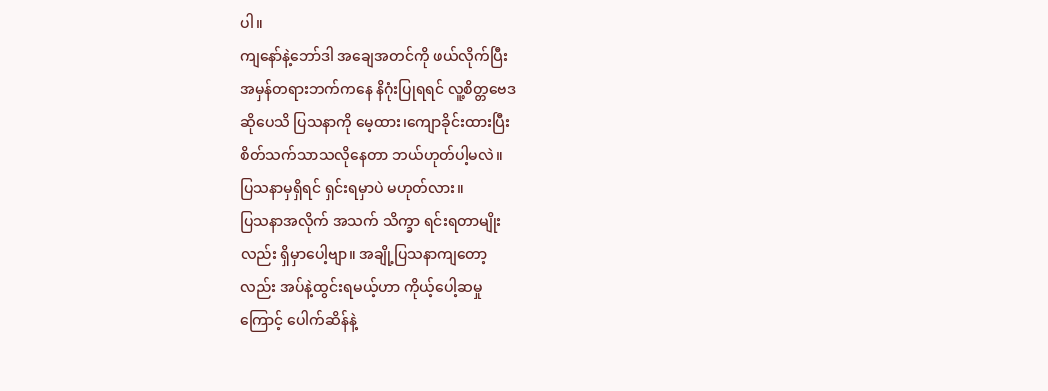ပါ။
ကျနော်နဲ့ဘော်ဒါ အချေအတင်ကို ဖယ်လိုက်ပြီး
အမှန်တရားဘက်ကနေ နိဂုံးပြုရရင် လူ့စိတ္တဗေဒ
ဆိုပေသိ ပြသနာကို မေ့ထား၊ကျောခိုင်းထားပြီး
စိတ်သက်သာသလိုနေတာ ဘယ်ဟုတ်ပါ့မလဲ။
ပြသနာမှရှိရင် ရှင်းရမှာပဲ မဟုတ်လား။
ပြသနာအလိုက် အသက် သိက္ခာ ရင်းရတာမျိုး
လည်း ရှိမှာပေါ့ဗျာ။ အချို့ပြသနာကျတော့
လည်း အပ်နဲ့ထွင်းရမယ့်ဟာ ကိုယ့်ပေါ့ဆမှု
ကြောင့် ပေါက်ဆိန်နဲ့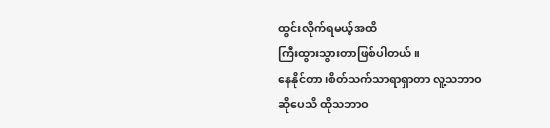ထွင်းလိုက်ရမယ့်အထိ
ကြီးထွားသွားတာဖြစ်ပါတယ်။
နေနိုင်တာ၊စိတ်သက်သာရာရှာတာ လူ့သဘာဝ
ဆိုပေသိ ထိုသဘာဝ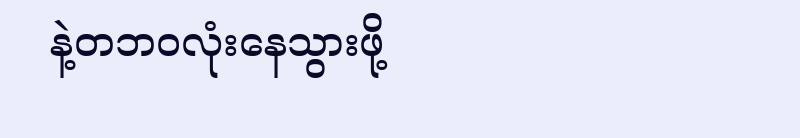နဲ့တဘဝလုံးနေသွားဖို့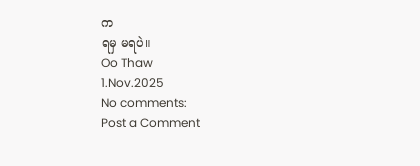က
ရမှ မရပဲ။
Oo Thaw
1.Nov.2025
No comments:
Post a Comment